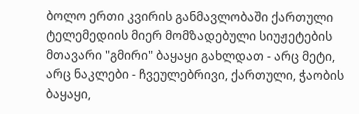ბოლო ერთი კვირის განმავლობაში ქართული ტელემედიის მიერ მომზადებული სიუჟეტების მთავარი "გმირი" ბაყაყი გახლდათ - არც მეტი, არც ნაკლები - ჩვეულებრივი, ქართული, ჭაობის ბაყაყი,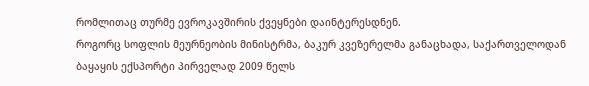რომლითაც თურმე ევროკავშირის ქვეყნები დაინტერესდნენ.
როგორც სოფლის მეურნეობის მინისტრმა, ბაკურ კვეზერელმა განაცხადა, საქართველოდან ბაყაყის ექსპორტი პირველად 2009 წელს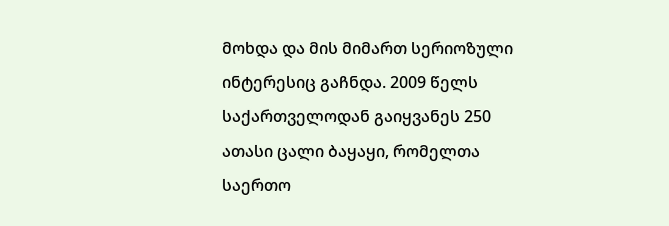მოხდა და მის მიმართ სერიოზული ინტერესიც გაჩნდა. 2009 წელს საქართველოდან გაიყვანეს 250 ათასი ცალი ბაყაყი, რომელთა საერთო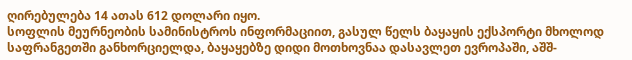ღირებულება 14 ათას 612 დოლარი იყო.
სოფლის მეურნეობის სამინისტროს ინფორმაციით, გასულ წელს ბაყაყის ექსპორტი მხოლოდ საფრანგეთში განხორციელდა, ბაყაყებზე დიდი მოთხოვნაა დასავლეთ ევროპაში, აშშ-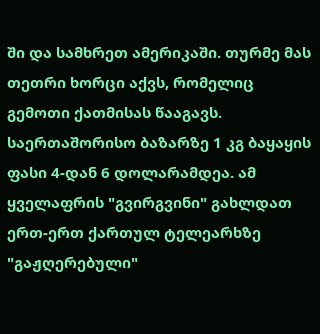ში და სამხრეთ ამერიკაში. თურმე მას თეთრი ხორცი აქვს, რომელიც გემოთი ქათმისას წააგავს. საერთაშორისო ბაზარზე 1 კგ ბაყაყის ფასი 4-დან 6 დოლარამდეა. ამ ყველაფრის "გვირგვინი" გახლდათ ერთ-ერთ ქართულ ტელეარხზე "გაჟღერებული"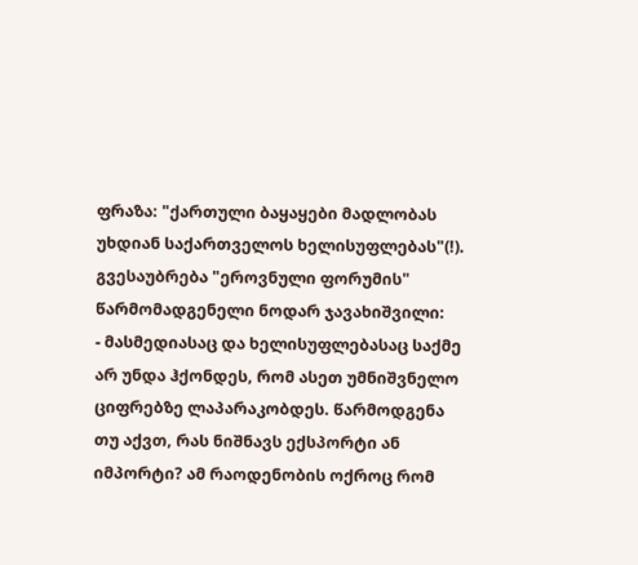ფრაზა: "ქართული ბაყაყები მადლობას უხდიან საქართველოს ხელისუფლებას"(!).
გვესაუბრება "ეროვნული ფორუმის" წარმომადგენელი ნოდარ ჯავახიშვილი:
- მასმედიასაც და ხელისუფლებასაც საქმე არ უნდა ჰქონდეს, რომ ასეთ უმნიშვნელო ციფრებზე ლაპარაკობდეს. წარმოდგენა თუ აქვთ, რას ნიშნავს ექსპორტი ან იმპორტი? ამ რაოდენობის ოქროც რომ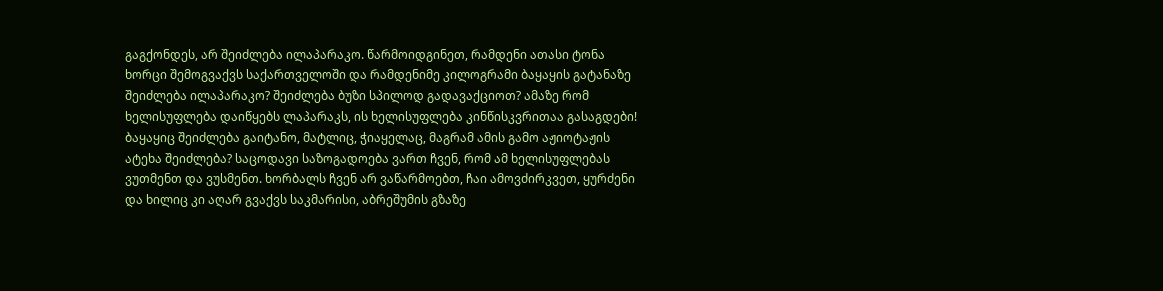გაგქონდეს, არ შეიძლება ილაპარაკო. წარმოიდგინეთ, რამდენი ათასი ტონა ხორცი შემოგვაქვს საქართველოში და რამდენიმე კილოგრამი ბაყაყის გატანაზე შეიძლება ილაპარაკო? შეიძლება ბუზი სპილოდ გადავაქციოთ? ამაზე რომ ხელისუფლება დაიწყებს ლაპარაკს, ის ხელისუფლება კინწისკვრითაა გასაგდები!
ბაყაყიც შეიძლება გაიტანო, მატლიც, ჭიაყელაც, მაგრამ ამის გამო აჟიოტაჟის ატეხა შეიძლება? საცოდავი საზოგადოება ვართ ჩვენ, რომ ამ ხელისუფლებას ვუთმენთ და ვუსმენთ. ხორბალს ჩვენ არ ვაწარმოებთ, ჩაი ამოვძირკვეთ, ყურძენი და ხილიც კი აღარ გვაქვს საკმარისი, აბრეშუმის გზაზე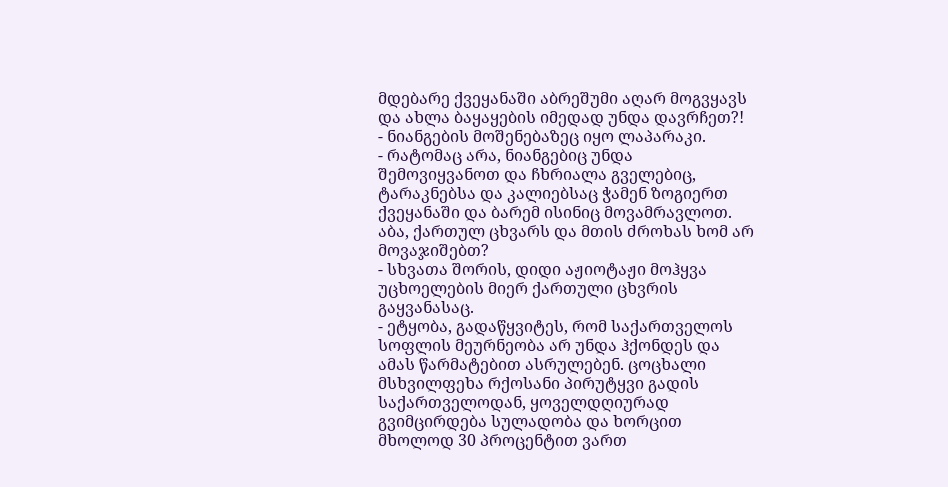მდებარე ქვეყანაში აბრეშუმი აღარ მოგვყავს და ახლა ბაყაყების იმედად უნდა დავრჩეთ?!
- ნიანგების მოშენებაზეც იყო ლაპარაკი.
- რატომაც არა, ნიანგებიც უნდა შემოვიყვანოთ და ჩხრიალა გველებიც, ტარაკნებსა და კალიებსაც ჭამენ ზოგიერთ ქვეყანაში და ბარემ ისინიც მოვამრავლოთ. აბა, ქართულ ცხვარს და მთის ძროხას ხომ არ მოვაჯიშებთ?
- სხვათა შორის, დიდი აჟიოტაჟი მოჰყვა უცხოელების მიერ ქართული ცხვრის გაყვანასაც.
- ეტყობა, გადაწყვიტეს, რომ საქართველოს სოფლის მეურნეობა არ უნდა ჰქონდეს და ამას წარმატებით ასრულებენ. ცოცხალი მსხვილფეხა რქოსანი პირუტყვი გადის საქართველოდან, ყოველდღიურად გვიმცირდება სულადობა და ხორცით მხოლოდ 30 პროცენტით ვართ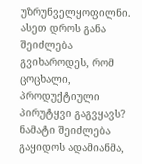უზრუნველყოფილნი. ასეთ დროს განა შეიძლება გვიხაროდეს, რომ ცოცხალი, პროდუქტიული პირუტყვი გაგვყავს? ნამატი შეიძლება გაყიდოს ადამიანმა,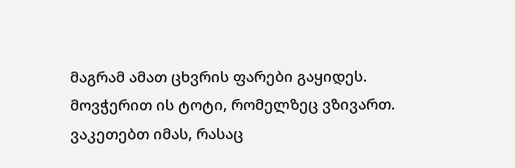მაგრამ ამათ ცხვრის ფარები გაყიდეს.
მოვჭერით ის ტოტი, რომელზეც ვზივართ. ვაკეთებთ იმას, რასაც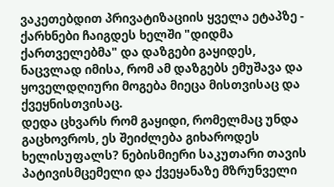ვაკეთებდით პრივატიზაციის ყველა ეტაპზე - ქარხნები ჩაიგდეს ხელში "დიდმა ქართველებმა" და დაზგები გაყიდეს, ნაცვლად იმისა, რომ ამ დაზგებს ემუშავა და ყოველდღიური მოგება მიეცა მისთვისაც და ქვეყნისთვისაც.
დედა ცხვარს რომ გაყიდი, რომელმაც უნდა გაცხოვროს, ეს შეიძლება გიხაროდეს ხელისუფალს? ნებისმიერი საკუთარი თავის პატივისმცემელი და ქვეყანაზე მზრუნველი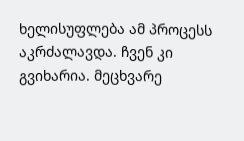ხელისუფლება ამ პროცესს აკრძალავდა. ჩვენ კი გვიხარია. მეცხვარე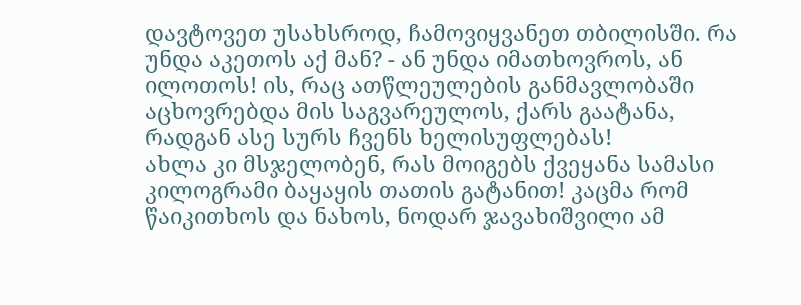დავტოვეთ უსახსროდ, ჩამოვიყვანეთ თბილისში. რა უნდა აკეთოს აქ მან? - ან უნდა იმათხოვროს, ან ილოთოს! ის, რაც ათწლეულების განმავლობაში აცხოვრებდა მის საგვარეულოს, ქარს გაატანა, რადგან ასე სურს ჩვენს ხელისუფლებას!
ახლა კი მსჯელობენ, რას მოიგებს ქვეყანა სამასი კილოგრამი ბაყაყის თათის გატანით! კაცმა რომ წაიკითხოს და ნახოს, ნოდარ ჯავახიშვილი ამ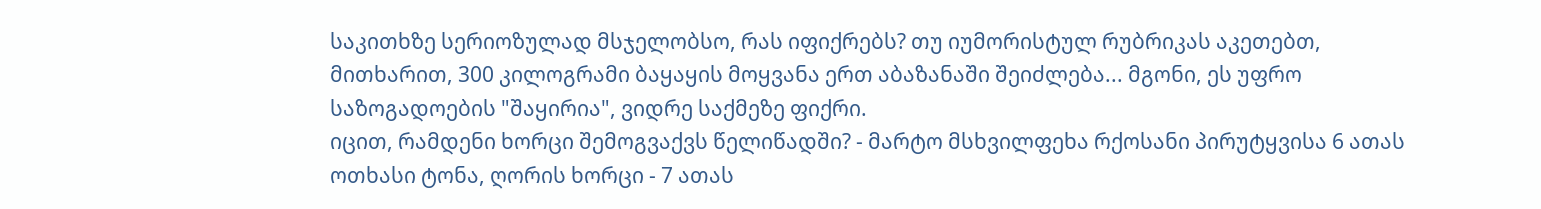საკითხზე სერიოზულად მსჯელობსო, რას იფიქრებს? თუ იუმორისტულ რუბრიკას აკეთებთ, მითხარით, 300 კილოგრამი ბაყაყის მოყვანა ერთ აბაზანაში შეიძლება... მგონი, ეს უფრო საზოგადოების "შაყირია", ვიდრე საქმეზე ფიქრი.
იცით, რამდენი ხორცი შემოგვაქვს წელიწადში? - მარტო მსხვილფეხა რქოსანი პირუტყვისა 6 ათას ოთხასი ტონა, ღორის ხორცი - 7 ათას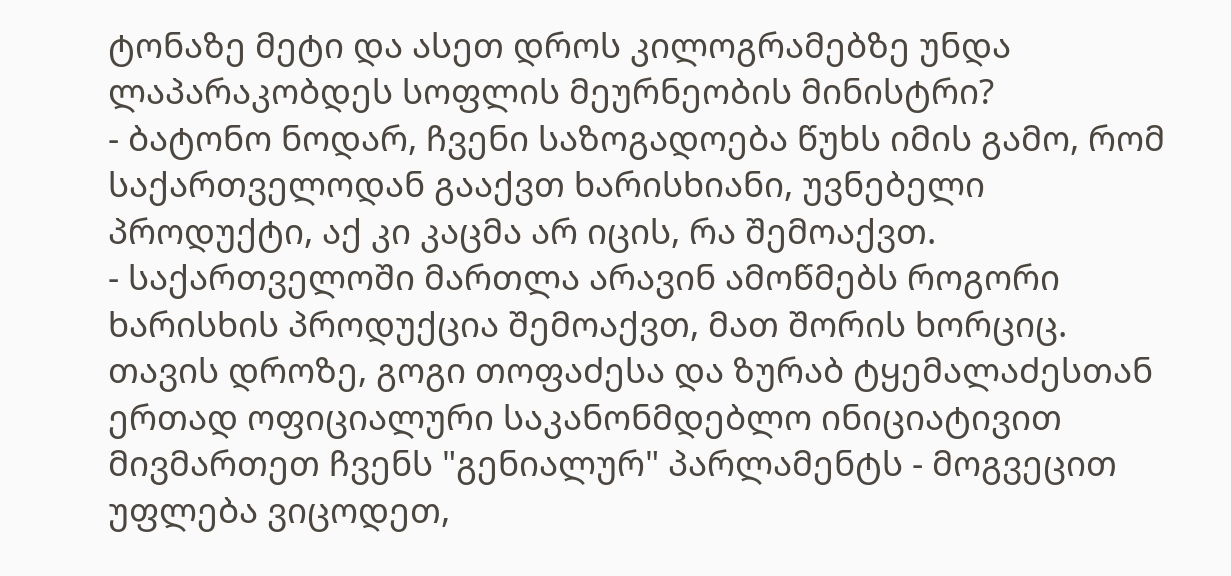ტონაზე მეტი და ასეთ დროს კილოგრამებზე უნდა ლაპარაკობდეს სოფლის მეურნეობის მინისტრი?
- ბატონო ნოდარ, ჩვენი საზოგადოება წუხს იმის გამო, რომ საქართველოდან გააქვთ ხარისხიანი, უვნებელი პროდუქტი, აქ კი კაცმა არ იცის, რა შემოაქვთ.
- საქართველოში მართლა არავინ ამოწმებს როგორი ხარისხის პროდუქცია შემოაქვთ, მათ შორის ხორციც. თავის დროზე, გოგი თოფაძესა და ზურაბ ტყემალაძესთან ერთად ოფიციალური საკანონმდებლო ინიციატივით მივმართეთ ჩვენს "გენიალურ" პარლამენტს - მოგვეცით უფლება ვიცოდეთ,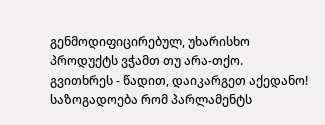გენმოდიფიცირებულ, უხარისხო პროდუქტს ვჭამთ თუ არა-თქო.
გვითხრეს - წადით, დაიკარგეთ აქედანო! საზოგადოება რომ პარლამენტს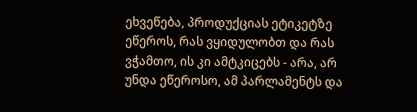ეხვეწება, პროდუქციას ეტიკეტზე ეწეროს, რას ვყიდულობთ და რას ვჭამთო, ის კი ამტკიცებს - არა, არ უნდა ეწეროსო, ამ პარლამენტს და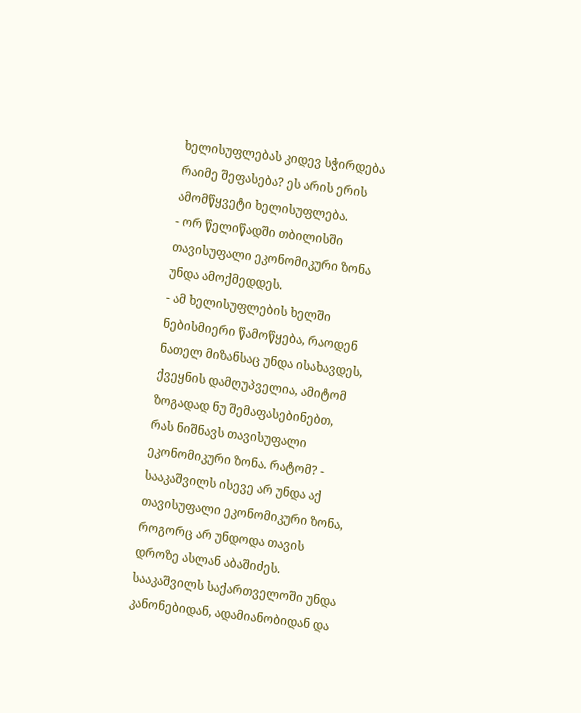ხელისუფლებას კიდევ სჭირდება რაიმე შეფასება? ეს არის ერის ამომწყვეტი ხელისუფლება.
- ორ წელიწადში თბილისში თავისუფალი ეკონომიკური ზონა უნდა ამოქმედდეს.
- ამ ხელისუფლების ხელში ნებისმიერი წამოწყება, რაოდენ ნათელ მიზანსაც უნდა ისახავდეს, ქვეყნის დამღუპველია, ამიტომ ზოგადად ნუ შემაფასებინებთ, რას ნიშნავს თავისუფალი ეკონომიკური ზონა. რატომ? - სააკაშვილს ისევე არ უნდა აქ თავისუფალი ეკონომიკური ზონა, როგორც არ უნდოდა თავის დროზე ასლან აბაშიძეს. სააკაშვილს საქართველოში უნდა კანონებიდან, ადამიანობიდან და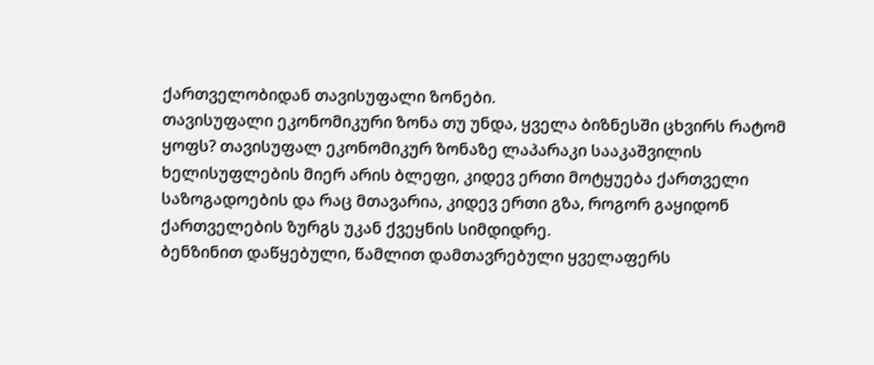ქართველობიდან თავისუფალი ზონები.
თავისუფალი ეკონომიკური ზონა თუ უნდა, ყველა ბიზნესში ცხვირს რატომ ყოფს? თავისუფალ ეკონომიკურ ზონაზე ლაპარაკი სააკაშვილის ხელისუფლების მიერ არის ბლეფი, კიდევ ერთი მოტყუება ქართველი საზოგადოების და რაც მთავარია, კიდევ ერთი გზა, როგორ გაყიდონ ქართველების ზურგს უკან ქვეყნის სიმდიდრე.
ბენზინით დაწყებული, წამლით დამთავრებული ყველაფერს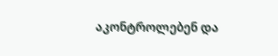აკონტროლებენ და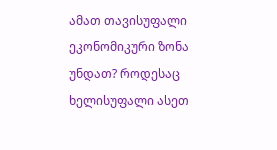ამათ თავისუფალი ეკონომიკური ზონა უნდათ? როდესაც ხელისუფალი ასეთ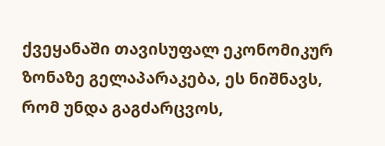ქვეყანაში თავისუფალ ეკონომიკურ ზონაზე გელაპარაკება, ეს ნიშნავს, რომ უნდა გაგძარცვოს,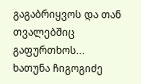გაგაბრიყვოს და თან თვალებშიც გაფურთხოს...
ხათუნა ჩიგოგიძე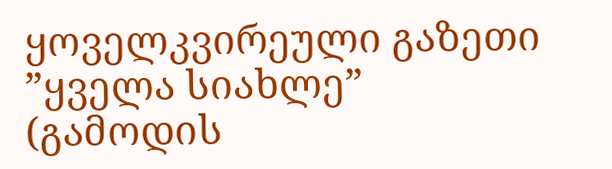ყოველკვირეული გაზეთი ”ყველა სიახლე”
(გამოდის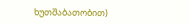ხუთშაბათობით)